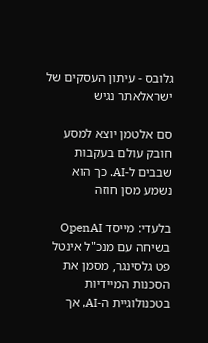גלובס - עיתון העסקים של ישראלאתר נגיש

סם אלטמן יוצא למסע חובק עולם בעקבות שבבים ל-AI. כך הוא נשמע מסן חוזה

בלעדי: מייסד OpenAI בשיחה עם מנכ"ל אינטל פט גלסינגר, מסמן את הסכנות המיידיות בטכנולוגיית ה-AI, אך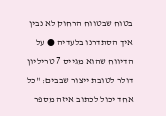בטוח שבטווח הרחוק לא נבין איך הסתדרנו בלעדיה ● על הדיווח שהוא מגייס 7 טריליון דולר לטובת ייצור שבבים: "כל אחד יכול לכתוב איזה מספר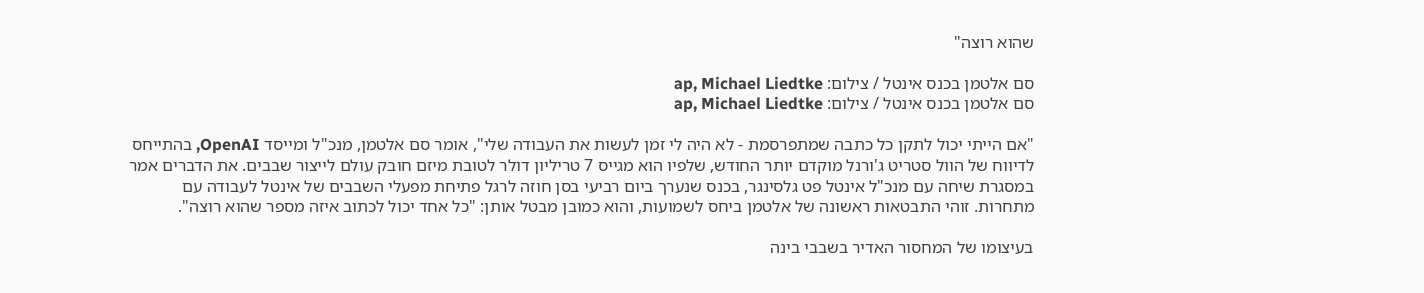שהוא רוצה"

סם אלטמן בכנס אינטל / צילום: ap, Michael Liedtke
סם אלטמן בכנס אינטל / צילום: ap, Michael Liedtke

"אם הייתי יכול לתקן כל כתבה שמתפרסמת - לא היה לי זמן לעשות את העבודה שלי", אומר סם אלטמן, מנכ"ל ומייסד OpenAI, בהתייחס לדיווח של הוול סטריט ג'ורנל מוקדם יותר החודש, שלפיו הוא מגייס 7 טריליון דולר לטובת מיזם חובק עולם לייצור שבבים. את הדברים אמר במסגרת שיחה עם מנכ"ל אינטל פט גלסינגר, בכנס שנערך ביום רביעי בסן חוזה לרגל פתיחת מפעלי השבבים של אינטל לעבודה עם מתחרות. זוהי התבטאות ראשונה של אלטמן ביחס לשמועות, והוא כמובן מבטל אותן: "כל אחד יכול לכתוב איזה מספר שהוא רוצה".

בעיצומו של המחסור האדיר בשבבי בינה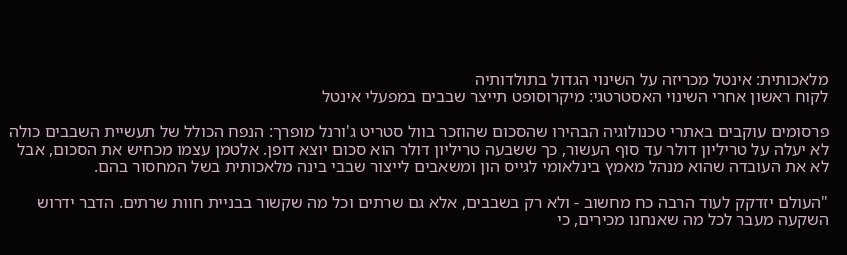מלאכותית: אינטל מכריזה על השינוי הגדול בתולדותיה
לקוח ראשון אחרי השינוי האסטרטגי: מיקרוסופט תייצר שבבים במפעלי אינטל

פרסומים עוקבים באתרי טכנולוגיה הבהירו שהסכום שהוזכר בוול סטריט ג'ורנל מופרך: הנפח הכולל של תעשיית השבבים כולה לא יעלה על טריליון דולר עד סוף העשור, כך ששבעה טריליון דולר הוא סכום יוצא דופן. אלטמן עצמו מכחיש את הסכום, אבל לא את העובדה שהוא מנהל מאמץ בינלאומי לגייס הון ומשאבים לייצור שבבי בינה מלאכותית בשל המחסור בהם.

"העולם יזדקק לעוד הרבה כח מחשוב - ולא רק בשבבים, אלא גם שרתים וכל מה שקשור בבניית חוות שרתים. הדבר ידרוש השקעה מעבר לכל מה שאנחנו מכירים, כי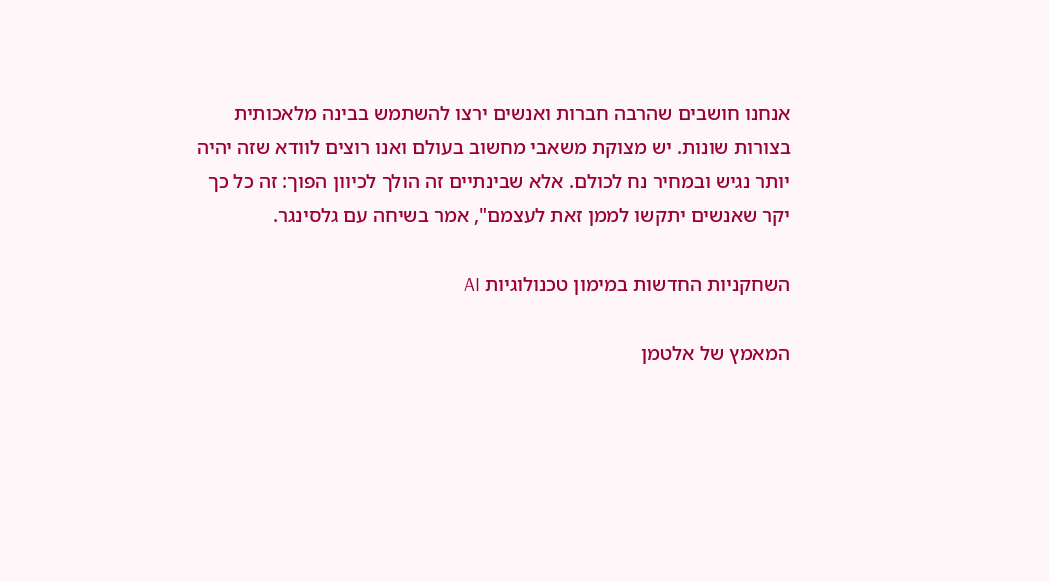אנחנו חושבים שהרבה חברות ואנשים ירצו להשתמש בבינה מלאכותית בצורות שונות. יש מצוקת משאבי מחשוב בעולם ואנו רוצים לוודא שזה יהיה יותר נגיש ובמחיר נח לכולם. אלא שבינתיים זה הולך לכיוון הפוך: זה כל כך יקר שאנשים יתקשו לממן זאת לעצמם", אמר בשיחה עם גלסינגר.

השחקניות החדשות במימון טכנולוגיות AI

המאמץ של אלטמן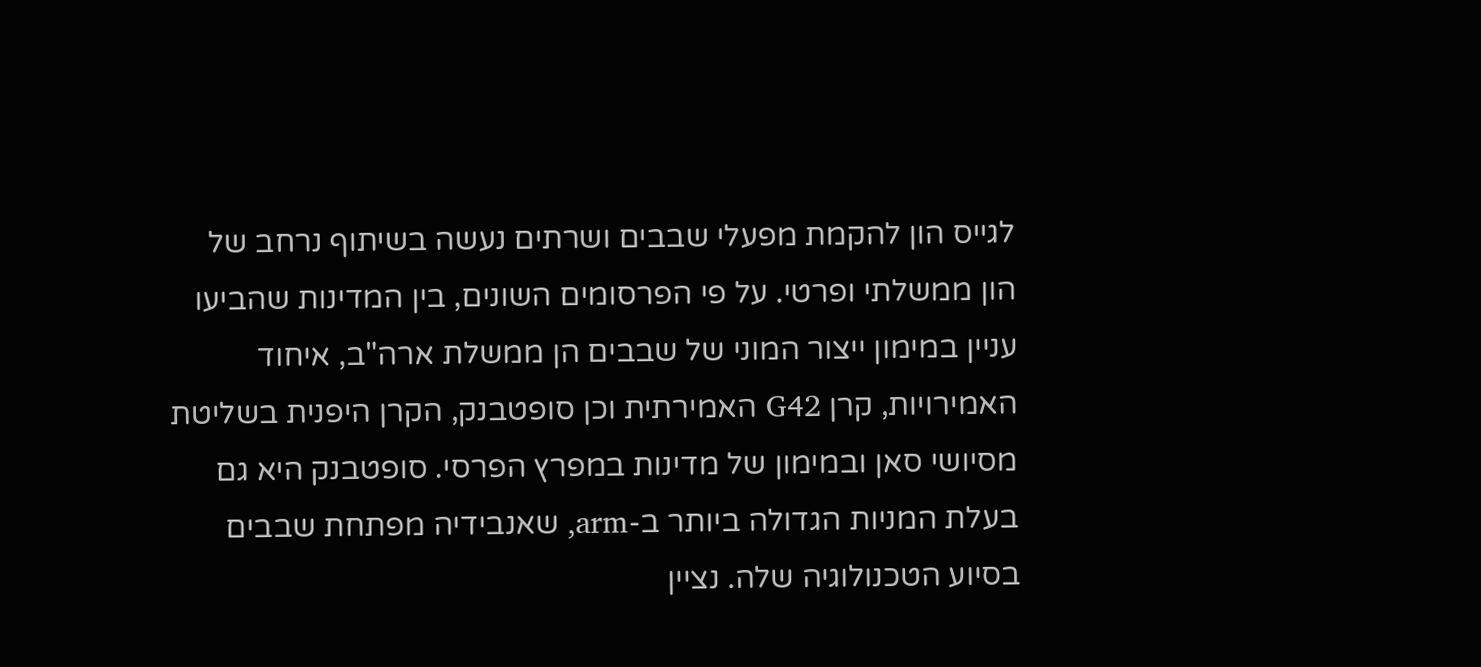לגייס הון להקמת מפעלי שבבים ושרתים נעשה בשיתוף נרחב של הון ממשלתי ופרטי. על פי הפרסומים השונים, בין המדינות שהביעו עניין במימון ייצור המוני של שבבים הן ממשלת ארה"ב, איחוד האמירויות, קרן G42 האמירתית וכן סופטבנק, הקרן היפנית בשליטת מסיושי סאן ובמימון של מדינות במפרץ הפרסי. סופטבנק היא גם בעלת המניות הגדולה ביותר ב-arm, שאנבידיה מפתחת שבבים בסיוע הטכנולוגיה שלה. נציין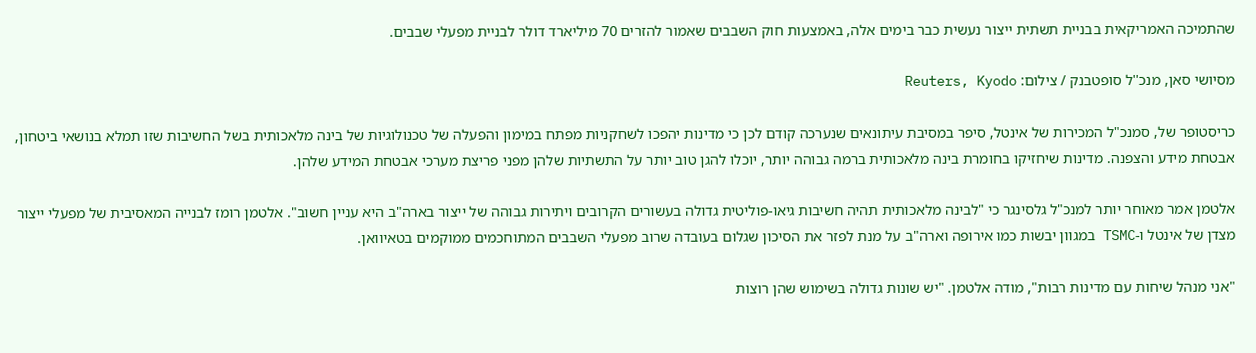שהתמיכה האמריקאית בבניית תשתית ייצור נעשית כבר בימים אלה, באמצעות חוק השבבים שאמור להזרים 70 מיליארד דולר לבניית מפעלי שבבים.

מסיושי סאן, מנכ''ל סופטבנק / צילום: Reuters, Kyodo

כריסטופר של, סמנכ"ל המכירות של אינטל, סיפר במסיבת עיתונאים שנערכה קודם לכן כי מדינות יהפכו לשחקניות מפתח במימון והפעלה של טכנולוגיות של בינה מלאכותית בשל החשיבות שזו תמלא בנושאי ביטחון, אבטחת מידע והצפנה. מדינות שיחזיקו בחומרת בינה מלאכותית ברמה גבוהה יותר, יוכלו להגן טוב יותר על התשתיות שלהן מפני פריצת מערכי אבטחת המידע שלהן.

אלטמן אמר מאוחר יותר למנכ"ל גלסינגר כי "לבינה מלאכותית תהיה חשיבות גיאו-פוליטית גדולה בעשורים הקרובים ויתירות גבוהה של ייצור בארה"ב היא עניין חשוב". אלטמן רומז לבנייה המאסיבית של מפעלי ייצור מצדן של אינטל ו-TSMC במגוון יבשות כמו אירופה וארה"ב על מנת לפזר את הסיכון שגלום בעובדה שרוב מפעלי השבבים המתוחכמים ממוקמים בטאיוואן.

"אני מנהל שיחות עם מדינות רבות", מודה אלטמן. "יש שונות גדולה בשימוש שהן רוצות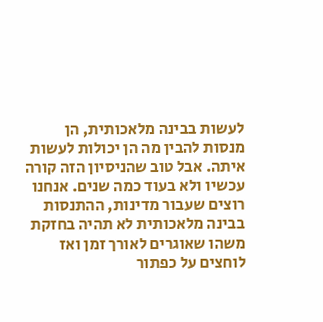לעשות בבינה מלאכותית, הן מנסות להבין מה הן יכולות לעשות איתה. אבל טוב שהניסיון הזה קורה עכשיו ולא בעוד כמה שנים. אנחנו רוצים שעבור מדינות, ההתנסות בבינה מלאכותית לא תהיה בחזקת משהו שאוגרים לאורך זמן ואז לוחצים על כפתור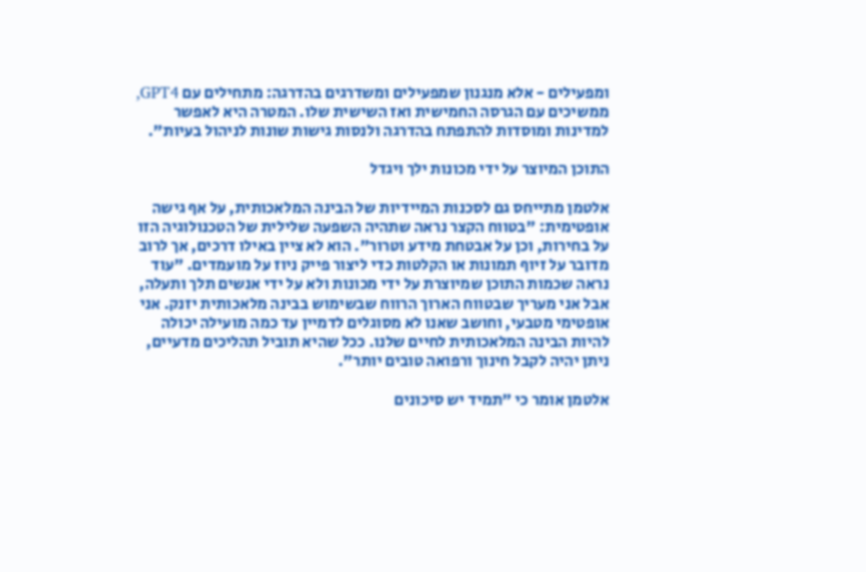ומפעילים - אלא מנגנון שמפעילים ומשדרגים בהדרגה: מתחילים עם GPT4, ממשיכים עם הגרסה החמישית ואז השישית שלו. המטרה היא לאפשר למדינות ומוסדות להתפתח בהדרגה ולנסות גישות שונות לניהול בעיות".

התוכן המיוצר על ידי מכונות ילך ויגדל

אלטמן מתייחס גם לסכנות המיידיות של הבינה המלאכותית, על אף גישה אופטימית: "בטווח הקצר נראה שתהיה השפעה שלילית של הטכנולוגיה הזו על בחירות, וכן על אבטחת מידע וטרור". הוא לא ציין באילו דרכים, אך לרוב מדובר על זיוף תמונות או הקלטות כדי ליצור פייק ניוז על מועמדים. "עוד נראה שכמות התוכן שמיוצרת על ידי מכונות ולא על ידי אנשים תלך ותעלה, אבל אני מעריך שבטווח הארוך הרווח שבשימוש בבינה מלאכותית יזנק. אני אופטימי מטבעי, וחושב שאנו לא מסוגלים לדמיין עד כמה מועילה יכולה להיות הבינה המלאכותית לחיים שלנו. ככל שהיא תוביל תהליכים מדעיים, ניתן יהיה לקבל חינוך ורפואה טובים יותר".

אלטמן אומר כי "תמיד יש סיכונים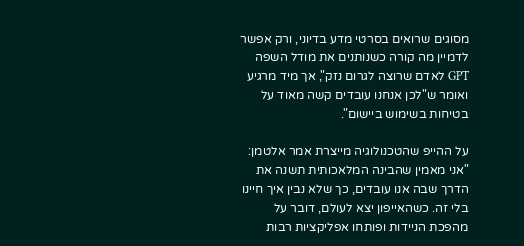מסוגים שרואים בסרטי מדע בדיוני, ורק אפשר לדמיין מה קורה כשנותנים את מודל השפה GPT לאדם שרוצה לגרום נזק", אך מיד מרגיע ואומר ש"לכן אנחנו עובדים קשה מאוד על בטיחות בשימוש ביישום".

על ההייפ שהטכנולוגיה מייצרת אמר אלטמן: "אני מאמין שהבינה המלאכותית תשנה את הדרך שבה אנו עובדים, כך שלא נבין איך חיינו בלי זה. כשהאייפון יצא לעולם, דובר על מהפכת הניידות ופותחו אפליקציות רבות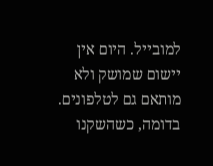למובייל. היום אין יישום שמושק ולא מותאם גם לטלפונים. בדומה, כשהשקנו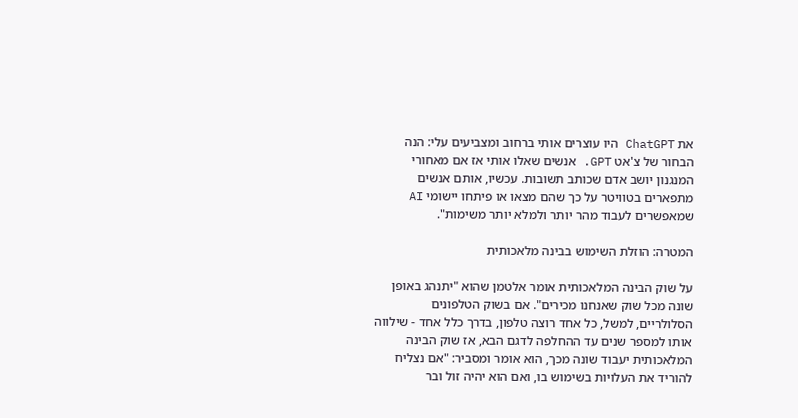את ChatGPT היו עוצרים אותי ברחוב ומצביעים עלי: הנה הבחור של צ'אט GPT. אנשים שאלו אותי אז אם מאחורי המנגנון יושב אדם שכותב תשובות. עכשיו, אותם אנשים מתפארים בטוויטר על כך שהם מצאו או פיתחו יישומי AI שמאפשרים לעבוד מהר יותר ולמלא יותר משימות".

המטרה: הוזלת השימוש בבינה מלאכותית

על שוק הבינה המלאכותית אומר אלטמן שהוא "יתנהג באופן שונה מכל שוק שאנחנו מכירים". אם בשוק הטלפונים הסלולריים, למשל, כל אחד רוצה טלפון, בדרך כלל אחד - שילווה אותו למספר שנים עד ההחלפה לדגם הבא, אז שוק הבינה המלאכותית יעבוד שונה מכך, הוא אומר ומסביר: "אם נצליח להוריד את העלויות בשימוש בו, ואם הוא יהיה זול ובר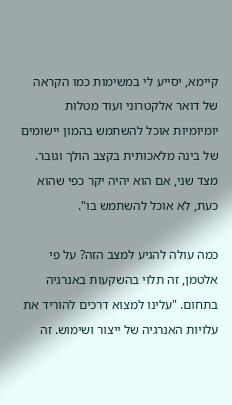קיימא, יסייע לי במשימות כמו הקראה של דואר אלקטרוני ועוד מטלות יומיומיות אוכל להשתמש בהמון יישומים של בינה מלאכותית בקצב הולך וגובר. מצד שני, אם הוא יהיה יקר כפי שהוא כעת, לא אוכל להשתמש בו".

כמה עולה להגיע למצב הזה? על פי אלטמן, זה תלוי בהשקעות באנרגיה בתחום. "עלינו למצוא דרכים להוריד את עלויות האנרגיה של ייצור ושימוש. זה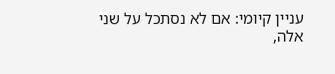עניין קיומי: אם לא נסתכל על שני אלה,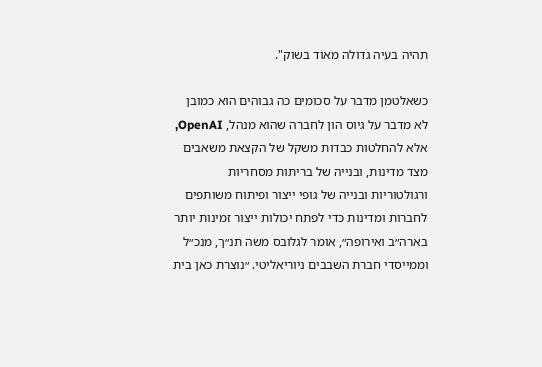תהיה בעיה גדולה מאוד בשוק".

כשאלטמן מדבר על סכומים כה גבוהים הוא כמובן לא מדבר על גיוס הון לחברה שהוא מנהל, OpenAI, אלא להחלטות כבדות משקל של הקצאת משאבים מצד מדינות, ובנייה של בריתות מסחריות ורגולטוריות ובנייה של גופי ייצור ופיתוח משותפים לחברות ומדינות כדי לפתח יכולות ייצור זמינות יותר בארה״ב ואירופה״, אומר לגלובס משה תנ״ך, מנכ״ל וממייסדי חברת השבבים ניוריאליטי. ״נוצרת כאן בית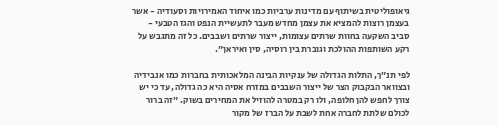גיאופוליטית בשיתוף עם מדינות ערביות כמו איחוד האמירויות וסעודיה - אשר בעצמן רוצות להמציא את עצמן מחדש מעבר לתעשיית הנפט והגז הטבעי - סביב השקעה בחוות שרתים עצומות, ייצור שרתים ושבבים. כל זה מתגבש על רקע השותפות ההולכת וגוברת בין רוסיה, סין ואיראן״.

לפי תנ״ך, התלות הגדולה של ענקיות הבינה המלאכותית בחברות כמו אנבידיה ובצוואר הבקבוק הצר של ייצור השבבים במזרח אסיה היא כה גדולה, עד כי יש צורך לחפש להן חלופה, ולו רק במטרה להוזיל את המחירים בשוק. ״זה ברור לכולם שלתת לחברה אחת לשבת על הברז של מקור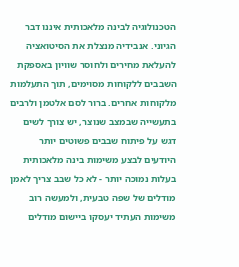הטכנולוגיה לבינה מלאכותית איננו דבר הגיוני. אנבידיה מנצלת את הסיטואציה להעלאת מחירים ולחוסר שוויון באספקת השבבים ללקוחות מסוימים, תוך התעלמות מלקוחות אחרים. ברור לסם אלטמן ולרבים בתעשייה שבמצב שנוצר, יש צורך לשים דגש על פיתוח שבבים פשוטים יותר היודעים לבצע משימות בינה מלאכותית בעלות נמוכה יותר - לא כל שבב צריך לאמן מודלים של שפה טבעית, ולמעשה רוב משימות העתיד יעסקו ביישום מודלים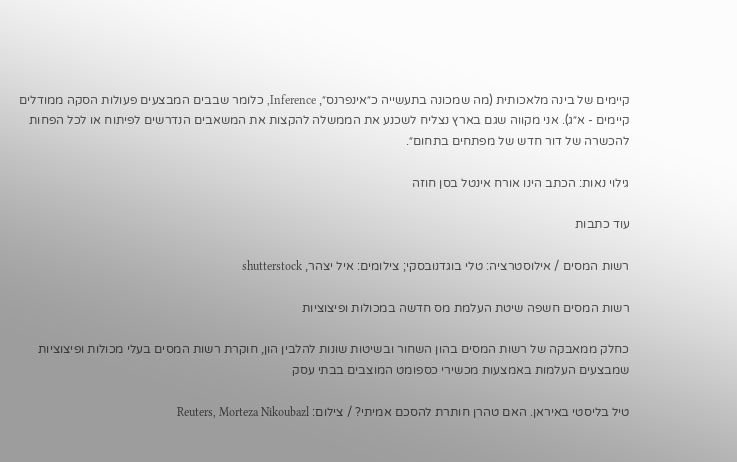קיימים של בינה מלאכותית (מה שמכונה בתעשייה כ״אינפרנס״, Inference, כלומר שבבים המבצעים פעולות הסקה ממודלים קיימים - א״ג). אני מקווה שגם בארץ נצליח לשכנע את הממשלה להקצות את המשאבים הנדרשים לפיתוח או לכל הפחות להכשרה של דור חדש של מפתחים בתחום״.

גילוי נאות: הכתב הינו אורח אינטל בסן חוזה

עוד כתבות

רשות המסים / אילוסטרציה: טלי בוגדנובסקי; צילומים: איל יצהר, shutterstock

רשות המסים חשפה שיטת העלמת מס חדשה במכולות ופיצוציות

כחלק ממאבקה של רשות המסים בהון השחור ובשיטות שונות להלבין הון, חוקרת רשות המסים בעלי מכולות ופיצוציות שמבצעים העלמות באמצעות מכשירי כספומט המוצבים בבתי עסק

טיל בליסטי באיראן. האם טהרן חותרת להסכם אמיתי? / צילום: Reuters, Morteza Nikoubazl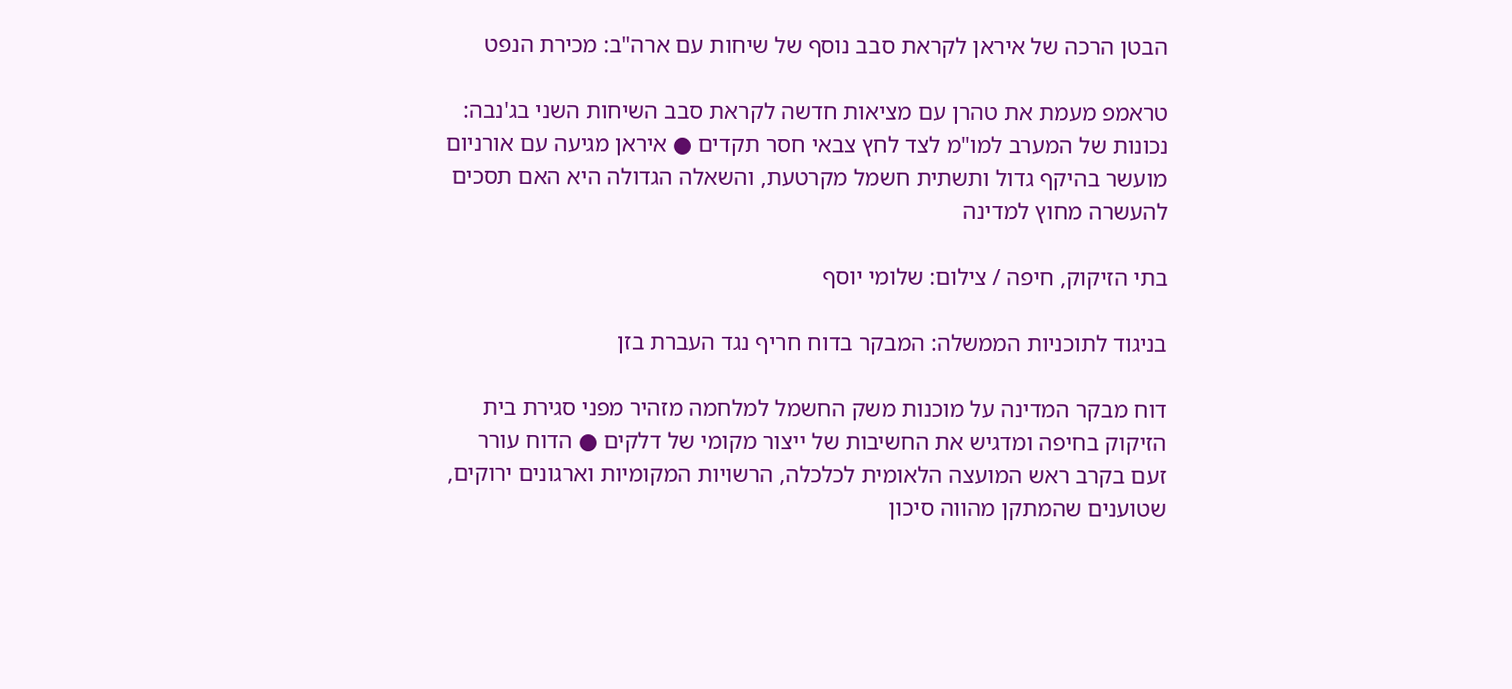הבטן הרכה של איראן לקראת סבב נוסף של שיחות עם ארה"ב: מכירת הנפט

טראמפ מעמת את טהרן עם מציאות חדשה לקראת סבב השיחות השני בג'נבה: נכונות של המערב למו"מ לצד לחץ צבאי חסר תקדים ● איראן מגיעה עם אורניום מועשר בהיקף גדול ותשתית חשמל מקרטעת, והשאלה הגדולה היא האם תסכים להעשרה מחוץ למדינה

בתי הזיקוק, חיפה / צילום: שלומי יוסף

בניגוד לתוכניות הממשלה: המבקר בדוח חריף נגד העברת בזן

דוח מבקר המדינה על מוכנות משק החשמל למלחמה מזהיר מפני סגירת בית הזיקוק בחיפה ומדגיש את החשיבות של ייצור מקומי של דלקים ● הדוח עורר זעם בקרב ראש המועצה הלאומית לכלכלה, הרשויות המקומיות וארגונים ירוקים, שטוענים שהמתקן מהווה סיכון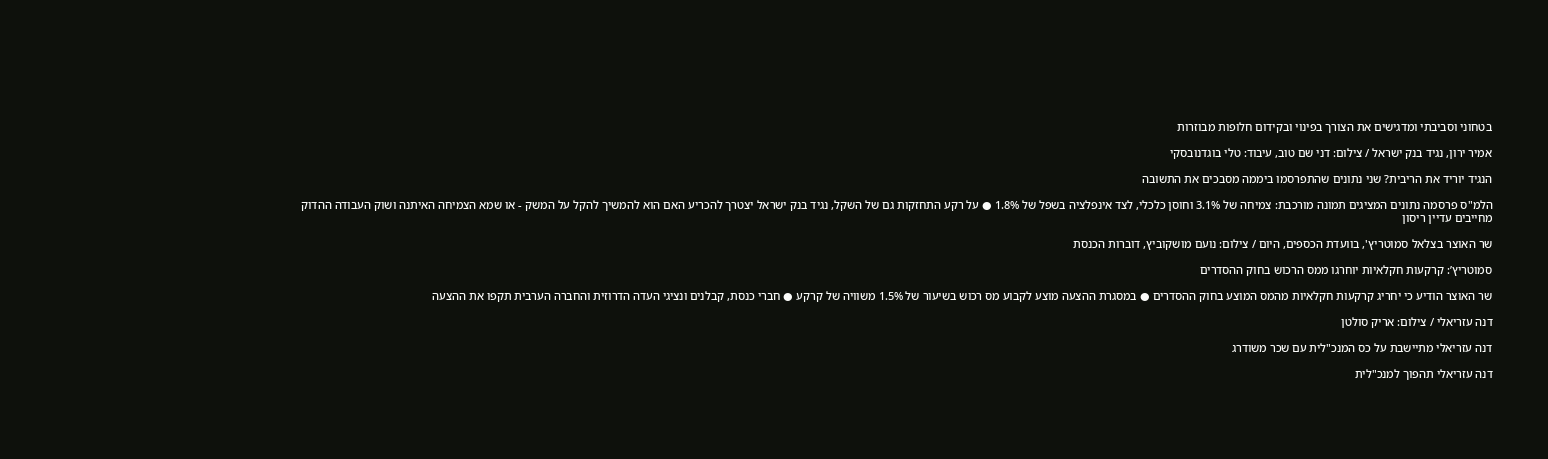בטחוני וסביבתי ומדגישים את הצורך בפינוי ובקידום חלופות מבוזרות

אמיר ירון, נגיד בנק ישראל / צילום: דני שם טוב, עיבוד: טלי בוגדנובסקי

הנגיד יוריד את הריבית? שני נתונים שהתפרסמו ביממה מסבכים את התשובה

הלמ"ס פרסמה נתונים המציגים תמונה מורכבת: צמיחה של 3.1% וחוסן כלכלי, לצד אינפלציה בשפל של 1.8% ● על רקע התחזקות גם של השקל, נגיד בנק ישראל יצטרך להכריע האם הוא להמשיך להקל על המשק - או שמא הצמיחה האיתנה ושוק העבודה ההדוק מחייבים עדיין ריסון

שר האוצר בצלאל סמוטריץ', בוועדת הכספים, היום / צילום: נועם מושקוביץ, דוברות הכנסת

סמוטריץ’: קרקעות חקלאיות יוחרגו ממס הרכוש בחוק ההסדרים

שר האוצר הודיע כי יחריג קרקעות חקלאיות מהמס המוצע בחוק ההסדרים ● במסגרת ההצעה מוצע לקבוע מס רכוש בשיעור של 1.5% משוויה של קרקע ● חברי כנסת, קבלנים ונציגי העדה הדרוזית והחברה הערבית תקפו את ההצעה

דנה עזריאלי / צילום: אריק סולטן

דנה עזריאלי מתיישבת על כס המנכ"לית עם שכר משודרג

דנה עזריאלי תהפוך למנכ"לית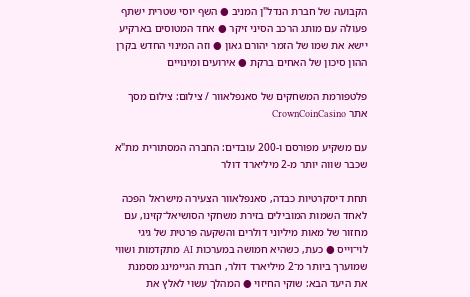הקבועה של חברת הנדל"ן המניב ● השף יוסי שטרית ישתף פעולה עם מותג הרכב הסיני זיקר ● אחד המטוסים בארקיע יישא את שמו של הזמר יהורם גאון ● וזה המינוי החדש בקרן ההון סיכון של האחים ברקת ● אירועים ומינויים

פלטפורמת המשחקים של סאנפלאוור / צילום: צילום מסך אתר CrownCoinCasino

עם משקיע מפורסם ו-200 עובדים: החברה המסתורית מת"א שכבר שווה יותר מ-2 מיליארד דולר

תחת דיסקרטיות כבדה, סאנפלאוור הצעירה מישראל הפכה לאחד השמות המובילים בזירת משחקי הסושיאל־קזינו, עם מחזור של מאות מיליוני דולרים והשקעה פרטית של גיגי לוי־וייס ● כעת, כשהיא חמושה במערכות AI מתקדמות ושווי שמוערך ביותר מ־2 מיליארד דולר, חברת הגיימינג מסמנת את היעד הבא: שוקי החיזוי ● המהלך עשוי לאלץ את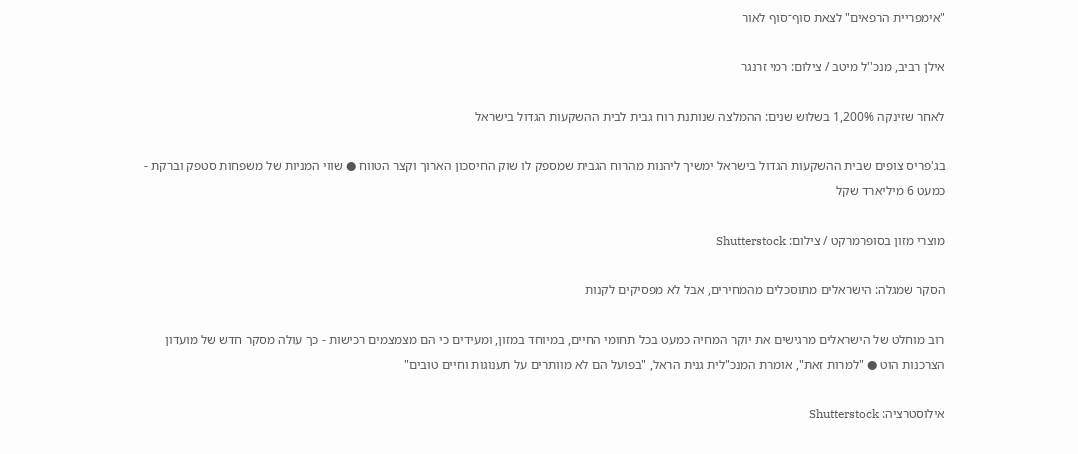"אימפריית הרפאים" לצאת סוף־סוף לאור

אילן רביב, מנכ''ל מיטב / צילום: רמי זרנגר

לאחר שזינקה 1,200% בשלוש שנים: ההמלצה שנותנת רוח גבית לבית ההשקעות הגדול בישראל

בג'פריס צופים שבית ההשקעות הגדול בישראל ימשיך ליהנות מהרוח הגבית שמספק לו שוק החיסכון הארוך וקצר הטווח ● שווי המניות של משפחות סטפק וברקת - כמעט 6 מיליארד שקל

מוצרי מזון בסופרמרקט / צילום: Shutterstock

הסקר שמגלה: הישראלים מתוסכלים מהמחירים, אבל לא מפסיקים לקנות

רוב מוחלט של הישראלים מרגישים את יוקר המחיה כמעט בכל תחומי החיים, במיוחד במזון, ומעידים כי הם מצמצמים רכישות - כך עולה מסקר חדש של מועדון הצרכנות הוט ● "למרות זאת", אומרת המנכ"לית גנית הראל, "בפועל הם לא מוותרים על תענוגות וחיים טובים"

אילוסטרציה: Shutterstock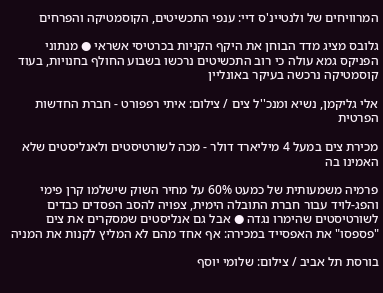המרוויחים של ולנטיינ'ס דיי: ענפי התכשיטים, הקוסמטיקה והפרחים

גלובס מציג מדד הבוחן את היקף הקניות בכרטיסי אשראי ● מנתוני הפניקס גמא עולה כי רוב התכשיטים נרכשו בשבוע החולף בחנויות, בעוד קוסמטיקה נרכשה בעיקר באונליין

אלי גליקמן, נשיא ומנכ''ל צים / צילום: איתי רפפורט - חברת החדשות הפרטית

מכירת צים במעל 4 מיליארד דולר - מכה לשורטיסטים ולאנליסטים שלא האמינו בה

פרמיה משמעותית של כמעט 60% על מחיר השוק שישלמו קרן פימי והפג-לויד עבור חברת התובלה הימית, צפויה להסב הפסדים כבדים לשורטיסטים שהימרו נגדה ● אבל גם אנליסטים שמסקרים את צים "פספסו" את האפסייד במכירה: אף אחד מהם לא המליץ לקנות את המניה

בורסת תל אביב / צילום: שלומי יוסף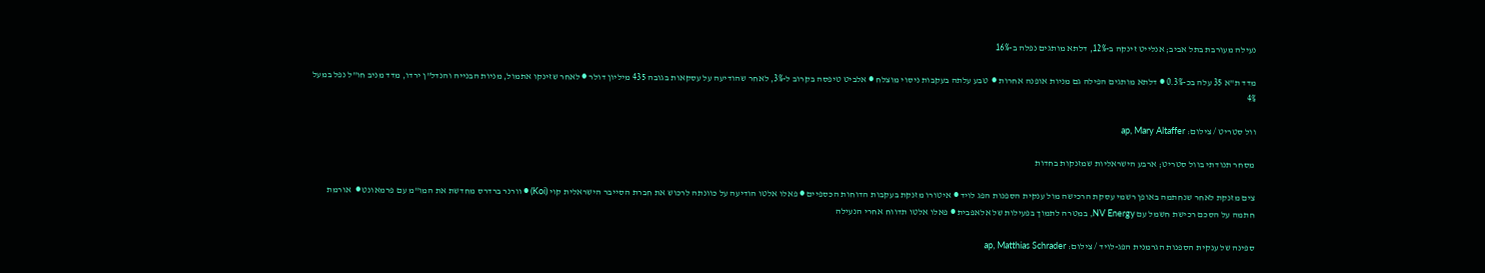נעילה מעורבת בתל אביב; אנלייט זינקה ב-12%, דלתא מותגים נפלה ב-16%

מדד ת"א 35 עלה בכ-0.3% ● דלתא מותגים הפילה גם מניות אופנה אחרות ●  טבע עלתה בעקבות ניסוי מוצלח ● אלביט טיפסה בקרוב ל-3%, לאחר שהודיעה על עסקאות בגובה 435 מיליון דולר ● לאחר שזינקו אתמול, מניות הבנייה והנדל"ן ירדו, מדד מניב חו"ל נפל במעל 4%

וול סטריט / צילום: ap, Mary Altaffer

מסחר תנודתי בוול סטריט; ארבע הישראליות שמזנקות בחדות

צים מזנקת לאחר שנחתמה באופן רשמי עסקת הרכישה מול ענקית הספנות הפג לויד ● איטורו מזנקת בעקבות הדוחות הכספיים ● פאלו אלטו הודיעה על כוונתה לרכוש את חברת הסייבר הישראלית קוי (Koi) ● וורנר ברדרס מחדשת את המו"מ עם פרמאונט ●  אורמת חתמה על הסכם רכישת חשמל עם NV Energy, במטרה לתמוך בפעילות של אלאפבית ● פאלו אלטו תדווח אחרי הנעילה

ספינה של ענקית הספנות הגרמנית הפג-לויד / צילום: ap, Matthias Schrader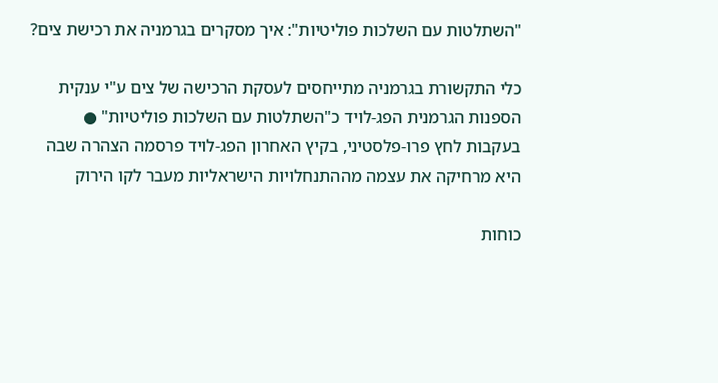"השתלטות עם השלכות פוליטיות": איך מסקרים בגרמניה את רכישת צים?

כלי התקשורת בגרמניה מתייחסים לעסקת הרכישה של צים ע"י ענקית הספנות הגרמנית הפג-לויד כ"השתלטות עם השלכות פוליטיות" ● בעקבות לחץ פרו-פלסטיני, בקיץ האחרון הפג-לויד פרסמה הצהרה שבה היא מרחיקה את עצמה מההתנחלויות הישראליות מעבר לקו הירוק

כוחות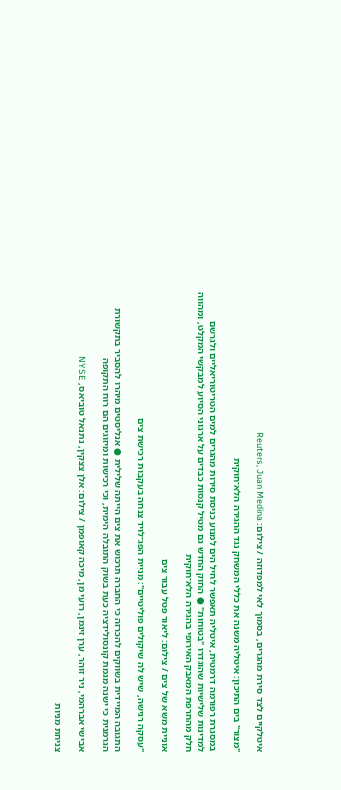איטלקיים לצד סירת מהגרים, בסמוך לאי למפדוזה / צילום: Reuters, Juan Medina

"מצור" בים התיכון: איטליה משנה את כללי המשחק נגד ההגירה הלא־חוקית

במסגרת רפורמה דרמטית, איטליה תאפשר לחיל הים למנוע כניסת סירות מהגרים למים הטריטוריאליים ולגרשם למדינות שלישיות שהוגדרו "בטוחות" ● החוק החדש גם מטיל קנסות כבדים על ארגוני הסיוע למבקשי המקלט, ומהווה חלק מהחרפת המאבק האירופי בהגירה הלא־חוקית

אוניית משא של צים / צילום: ליאור פטל עבור צים

"עסקה רגישה, שיש לה שיקולים פוליטיים": מניית הפג־לויד צנחה בעקבות רכישת צים

התגובה המיידית בשווקים להכרזה כי החברה תרכוש את צים הייתה שלילית ● אנליסטים מיהרו להסביר בתקשורת הגרמנית כי ישנה מגמת קונסולידציה כעת בשוק התובלה הימית, וכי רכישות ומיזוגים הם רוח התקופה

אבישי אברהמי, ניר זוהר, ערן זינמן, רועי מן, מיכה קאופמן / צילום: אלן צצקין, נתנאל טוביאס, NYSE

צניחת מניות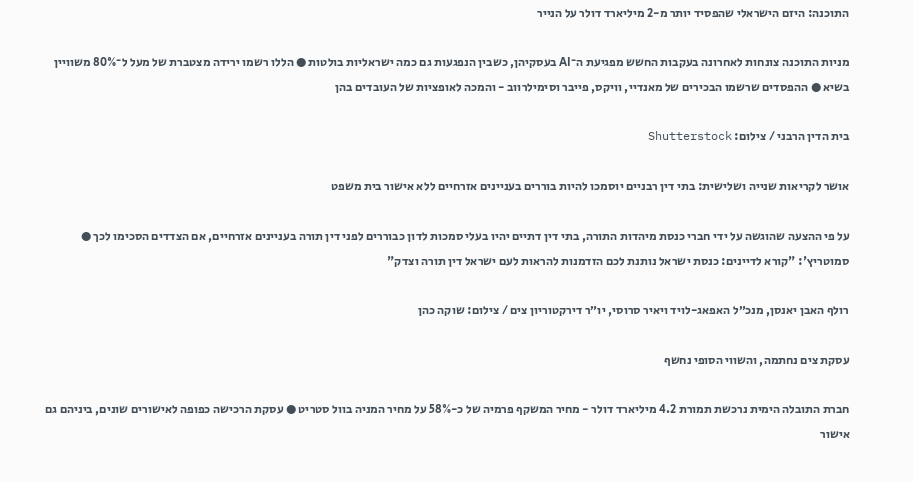התוכנה: היזם הישראלי שהפסיד יותר מ-2 מיליארד דולר על הנייר

מניות התוכנה צונחות לאחרונה בעקבות החשש מפגיעת ה־AI בעסקיהן, כשבין הנפגעות גם כמה ישראליות בולטות ● הללו רשמו ירידה מצטברת של מעל ל־80% משוויין בשיא ● ההפסדים שרשמו הבכירים של מאנדיי, וויקס, פייבר וסימילרווב - והמכה לאופציות של העובדים בהן

בית הדין הרבני / צילום: Shutterstock

אושר לקריאות שנייה ושלישית: בתי דין רבניים יוסמכו להיות בוררים בעניינים אזרחיים ללא אישור בית משפט

על פי ההצעה שהוגשה על ידי חברי כנסת מיהדות התורה, בתי דין דתיים יהיו בעלי סמכות לדון כבוררים לפני דין תורה בעניינים אזרחיים, אם הצדדים הסכימו לכך ● סמוטריץ': "קורא לדיינים: כנסת ישראל נותנת לכם הזדמנות להראות לעם ישראל דין תורה וצדק"

רולף האבן יאנסן, מנכ״ל האפאג-לויד ויאיר סרוסי, יו״ר דירקטוריון צים / צילום: שוקה כהן

עסקת צים נחתמה, והשווי הסופי נחשף

חברת התובלה הימית נרכשת תמורת 4.2 מיליארד דולר - מחיר המשקף פרמיה של כ-58% על מחיר המניה בוול סטריט ● עסקת הרכישה כפופה לאישורים שונים, ביניהם גם אישור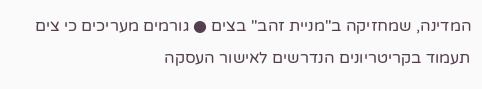המדינה, שמחזיקה ב"מניית זהב" בצים ● גורמים מעריכים כי צים תעמוד בקריטריונים הנדרשים לאישור העסקה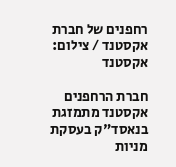רחפנים של חברת אקסטנד / צילום: אקסטנד

חברת הרחפנים אקסטנד מתמזגת בנאסד"ק בעסקת מניות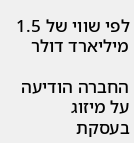לפי שווי של 1.5 מיליארד דולר

החברה הודיעה על מיזוג בעסקת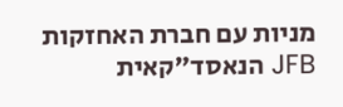מניות עם חברת האחזקות JFB הנאסד"קאית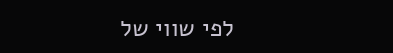לפי שווי של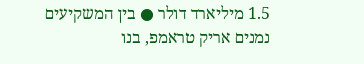1.5 מיליארד דולר ● בין המשקיעים נמנים אריק טראמפ, בנו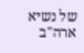של נשיא ארה"ב